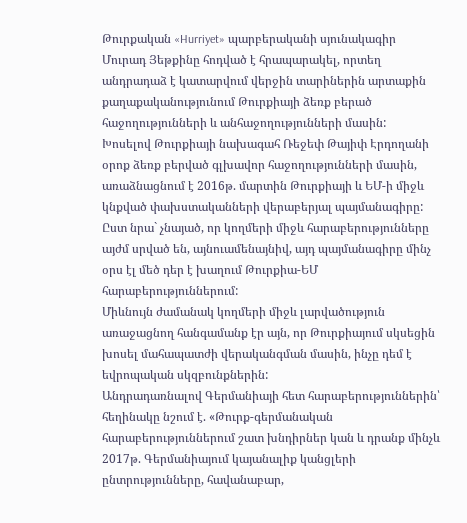Թուրքական «Hurriyet» պարբերականի սյունակագիր Մուրադ Յեթքինը հոդված է հրապարակել, որտեղ անդրադաձ է կատարվում վերջին տարիներին արտաքին քաղաքականությունում Թուրքիայի ձեռք բերած հաջողությունների և անհաջողությունների մասին:
Խոսելով Թուրքիայի նախագահ Ռեջեփ Թայիփ Էրդողանի օրոք ձեռք բերված գլխավոր հաջողությունների մասին, առաձնացնում է 2016թ. մարտին Թուրքիայի և ԵՄ-ի միջև կնքված փախստականների վերաբերյալ պայմանագիրը: Ըստ նրա` չնայած, որ կողմերի միջև հարաբերությունները այժմ սրված են, այնուամենայնիվ, այդ պայմանագիրը մինչ օրս էլ մեծ դեր է խաղում Թուրքիա-ԵՄ հարաբերություններում:
Միևնույն ժամանակ կողմերի միջև լարվածություն առաջացնող հանգամանք էր այն, որ Թուրքիայում սկսեցին խոսել մահապատժի վերականգման մասին, ինչը դեմ է եվրոպական սկզբունքներին:
Անդրադառնալով Գերմանիայի հետ հարաբերություններին՝ հեղինակը նշում է. «Թուրք-գերմանական հարաբերություններում շատ խնդիրներ կան և դրանք մինչև 2017թ. Գերմանիայում կայանալիք կանցլերի ընտրությունները, հավանաբար,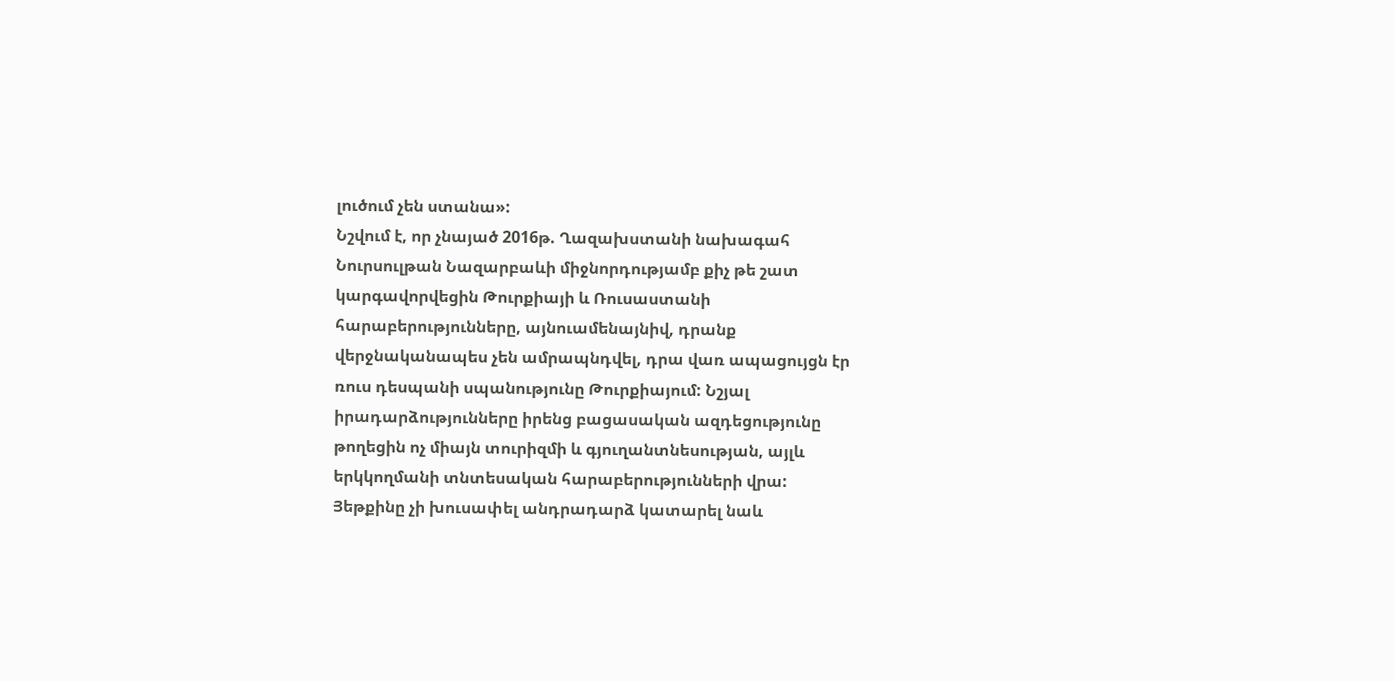լուծում չեն ստանա»:
Նշվում է, որ չնայած 2016թ. Ղազախստանի նախագահ Նուրսուլթան Նազարբաևի միջնորդությամբ քիչ թե շատ կարգավորվեցին Թուրքիայի և Ռուսաստանի հարաբերությունները, այնուամենայնիվ, դրանք վերջնականապես չեն ամրապնդվել, դրա վառ ապացույցն էր ռուս դեսպանի սպանությունը Թուրքիայում: Նշյալ իրադարձությունները իրենց բացասական ազդեցությունը թողեցին ոչ միայն տուրիզմի և գյուղանտնեսության, այլև երկկողմանի տնտեսական հարաբերությունների վրա:
Յեթքինը չի խուսափել անդրադարձ կատարել նաև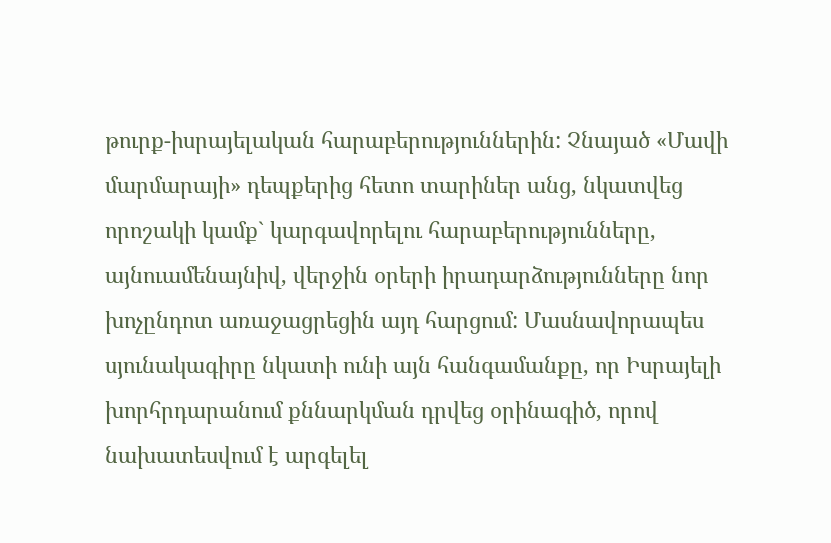թուրք-իսրայելական հարաբերություններին: Չնայած «Մավի մարմարայի» դեպքերից հետո տարիներ անց, նկատվեց որոշակի կամք` կարգավորելու հարաբերությունները, այնուամենայնիվ, վերջին օրերի իրադարձությունները նոր խոչընդոտ առաջացրեցին այդ հարցում: Մասնավորապես սյունակագիրը նկատի ունի այն հանգամանքը, որ Իսրայելի խորհրդարանում քննարկման դրվեց օրինագիծ, որով նախատեսվում է արգելել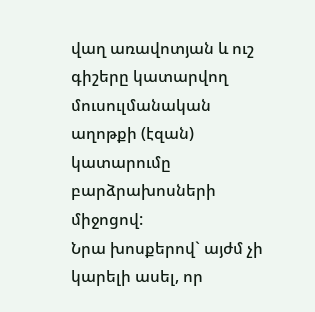վաղ առավոտյան և ուշ գիշերը կատարվող մուսուլմանական աղոթքի (էզան) կատարումը բարձրախոսների միջոցով:
Նրա խոսքերով` այժմ չի կարելի ասել, որ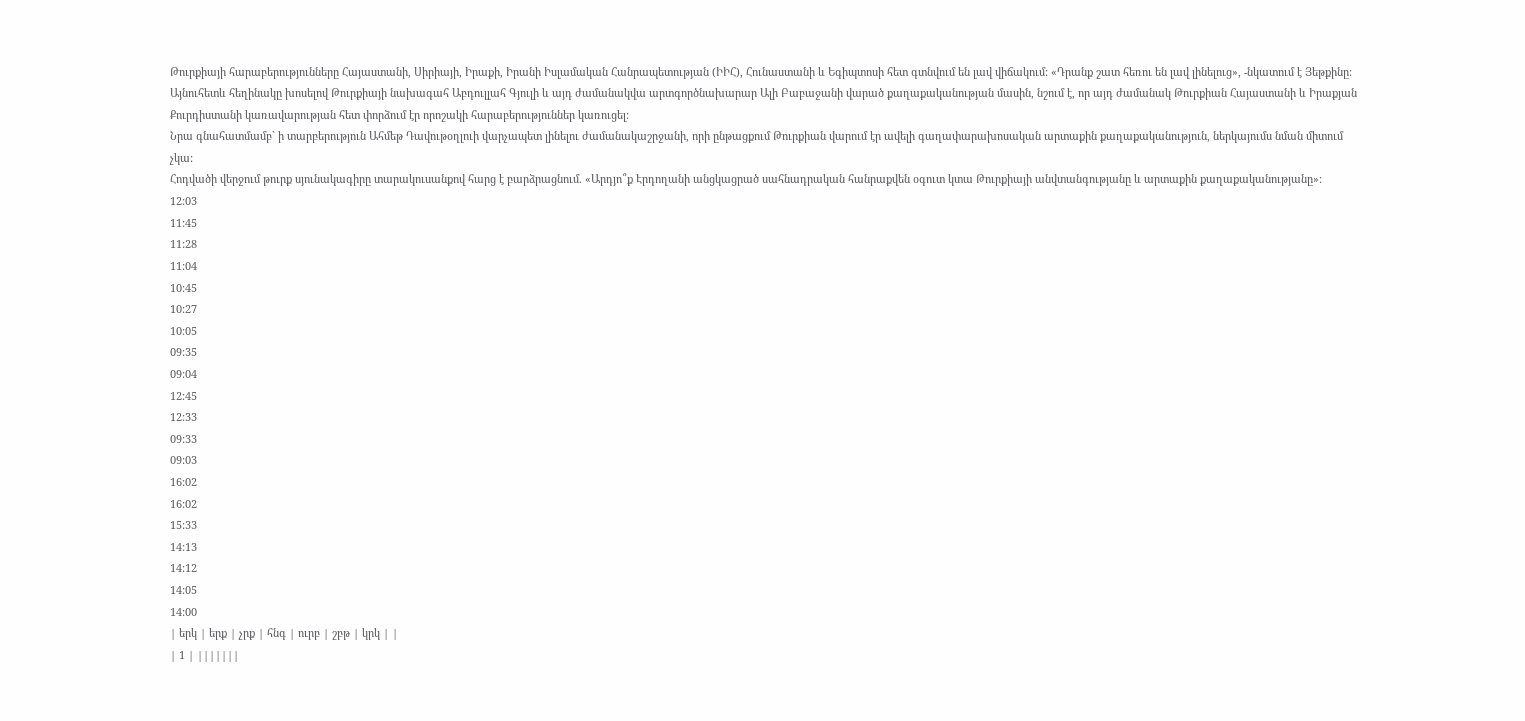Թուրքիայի հարաբերությունները Հայաստանի, Սիրիայի, Իրաքի, Իրանի Իսլամական Հանրապետության (ԻԻՀ), Հունաստանի և Եգիպտոսի հետ գտնվում են լավ վիճակում: «Դրանք շատ հեռու են լավ լինելուց», -նկատում է Յեթքինը:
Այնուհետև հեղինակը խոսելով Թուրքիայի նախագահ Աբդուլլահ Գյուլի և այդ ժամանակվա արտգործնախարար Ալի Բաբաջանի վարած քաղաքականության մասին, նշում է, որ այդ ժամանակ Թուրքիան Հայաստանի և Իրաքյան Քուրդիստանի կառավարության հետ փորձում էր որոշակի հարաբերություններ կառուցել:
Նրա գնահատմամբ` ի տարբերություն Ահմեթ Դավութօղլուի վարչապետ լինելու ժամանակաշրջանի, որի ընթացքում Թուրքիան վարում էր ավելի գաղափարախոսական արտաքին քաղաքականություն, ներկայումս նման միտում չկա:
Հոդվածի վերջում թուրք սյունակագիրը տարակուսանքով հարց է բարձրացնում. «Արդյո՞ք Էրդողանի անցկացրած սահնադրական հանրաքվեն օգուտ կտա Թուրքիայի անվտանգությանը և արտաքին քաղաքականությանը»:
12:03
11:45
11:28
11:04
10:45
10:27
10:05
09:35
09:04
12:45
12:33
09:33
09:03
16:02
16:02
15:33
14:13
14:12
14:05
14:00
| երկ | երք | չրք | հնգ | ուրբ | շբթ | կրկ | |
| 1 | |||||||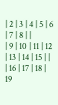| 2 | 3 | 4 | 5 | 6 | 7 | 8 | |
| 9 | 10 | 11 | 12 | 13 | 14 | 15 | |
| 16 | 17 | 18 | 19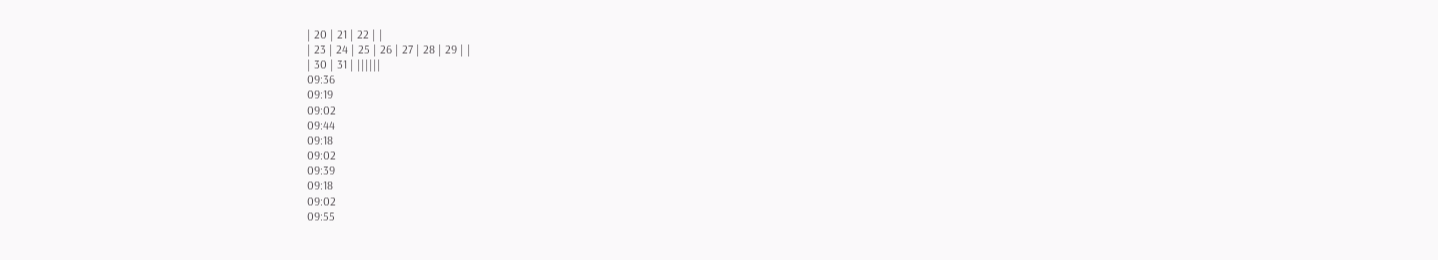| 20 | 21 | 22 | |
| 23 | 24 | 25 | 26 | 27 | 28 | 29 | |
| 30 | 31 | ||||||
09:36
09:19
09:02
09:44
09:18
09:02
09:39
09:18
09:02
09:55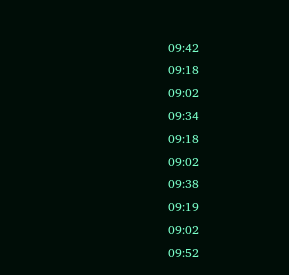09:42
09:18
09:02
09:34
09:18
09:02
09:38
09:19
09:02
09:52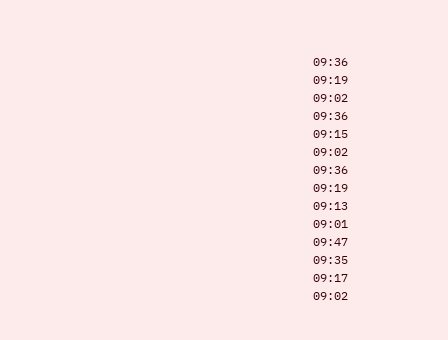09:36
09:19
09:02
09:36
09:15
09:02
09:36
09:19
09:13
09:01
09:47
09:35
09:17
09:02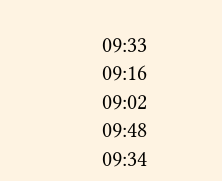09:33
09:16
09:02
09:48
09:34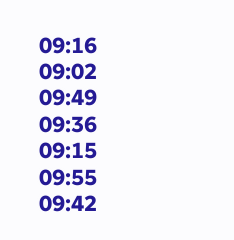09:16
09:02
09:49
09:36
09:15
09:55
09:42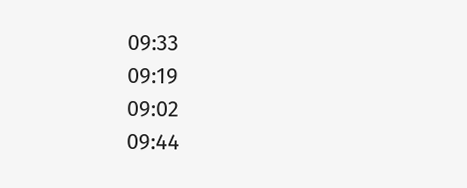09:33
09:19
09:02
09:44